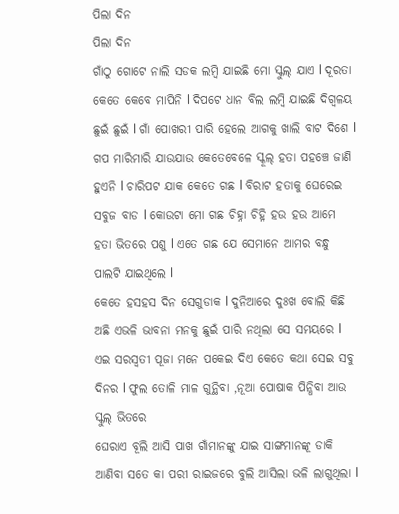ପିଲା ଦିନ
ପିଲା ଦିନ
ଗାଁଠୁ ଗୋଟେ ନାଲି ସଡକ ଲମ୍ବି ଯାଇଛି ମୋ ସ୍କୁଲ୍ ଯାଏ l ଦୂରତା କେତେ କେବେ ମାପିନି l ଦିପଟେ ଧାନ ବିଲ ଲମ୍ବି ଯାଇଛି ଦିଗ୍ବଳୟ ଛୁଇଁ ଛୁଇଁ l ଗାଁ ପୋଖରୀ ପାରି ହେଲେ ଆଗକୁ ଖାଲି ବାଟ ଦିଶେ l ଗପ ମାରିମାରି ଯାଉଯାଉ କେତେବେଳେ ସ୍କୂଲ୍ ହତା ପହଞ୍ଚେ ଜାଣି ହୁଏନି l ଚାରିପଟ ଯାକ କେତେ ଗଛ l ବିରାଟ ହତାକୁ ଘେରେଇ ସବୁଜ ବାଡ l କୋଉଟା ମୋ ଗଛ ଚିହ୍ନା ଚିହ୍ନି ହଉ ହଉ ଆମେ ହତା ଭିତରେ ପଶୁ l ଏତେ ଗଛ ଯେ ସେମାନେ ଆମର ବନ୍ଧୁ ପାଲଟି ଯାଇଥିଲେ l
କେତେ ହସହସ ଦିନ ସେଗୁଡାକ l ଦୁନିଆରେ ଦୁଃଖ ବୋଲି କିଛି ଅଛି ଏଭଳି ଭାବନା ମନକୁ ଛୁଇଁ ପାରି ନଥିଲା ସେ ସମୟରେ l ଏଇ ସରସ୍ବତୀ ପୂଜା ମନେ ପକେଇ ଦିଏ କେତେ କଥା ସେଇ ସବୁ ଦିନର l ଫୁଲ ତୋଳି ମାଳ ଗୁନ୍ଥିବା ,ନୂଆ ପୋଷାକ ପିନ୍ଧିବା ଆଉ ସ୍କୁଲ୍ ଭିତରେ
ଘେରାଏ ବୂଲି ଆସି ପାଖ ଗାଁମାନଙ୍କୁ ଯାଇ ସାଙ୍ଗମାନଙ୍କୂ ଡାକି ଆଣିବା ସତେ କା ପରୀ ରାଇଜରେ ବୁଲି ଆସିଲା ଭଳି ଲାଗୁଥିଲା l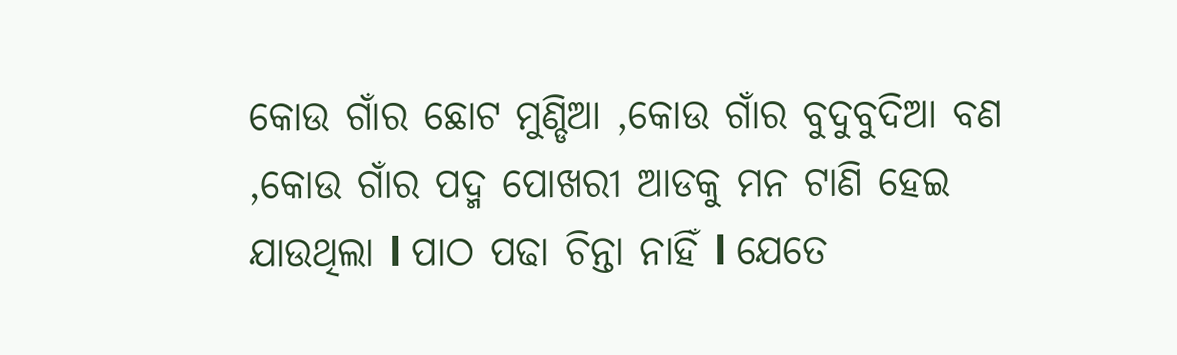କୋଉ ଗାଁର ଛୋଟ ମୁଣ୍ଡିଆ ,କୋଉ ଗାଁର ବୁଦୁବୁଦିଆ ବଣ ,କୋଉ ଗାଁର ପଦ୍ମ ପୋଖରୀ ଆଡକୁ ମନ ଟାଣି ହେଇ ଯାଉଥିଲା l ପାଠ ପଢା ଚିନ୍ତା ନାହିଁ l ଯେତେ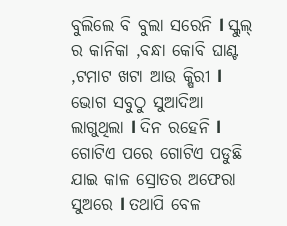ବୁଲିଲେ ବି ବୁଲା ସରେନି l ସ୍କୁଲ୍ ର କାନିକା ,ବନ୍ଧା କୋବି ଘାଣ୍ଟ ,ଟମାଟ ଖଟା ଆଉ କ୍ଷିରୀ l ଭୋଗ ସବୁଠୁ ସୁଆଦିଆ ଲାଗୁଥିଲା l ଦିନ ରହେନି l ଗୋଟିଏ ପରେ ଗୋଟିଏ ପଡୁଛି ଯାଇ କାଳ ସ୍ରୋତର ଅଫେରା ସୁଅରେ l ତଥାପି ବେଳ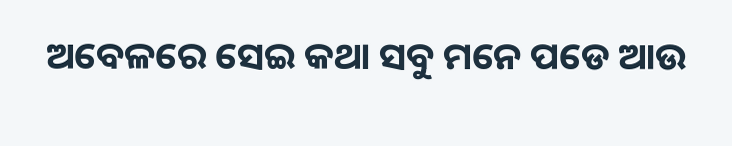ଅବେଳରେ ସେଇ କଥା ସବୁ ମନେ ପଡେ ଆଉ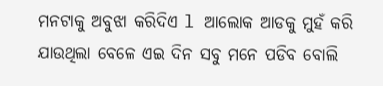ମନଟାକୁ ଅବୁଝା କରିଦିଏ l ଆଲୋକ ଆଡକୁ ମୁହଁ କରି ଯାଉଥିଲା ବେଳେ ଏଇ ଦିନ ସବୁ ମନେ ପଡିବ ବୋଲି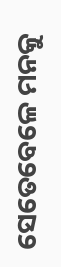ସେତେବେଳେ ମନକୁ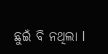ଛୁଇଁ ବି ନଥିଲା l